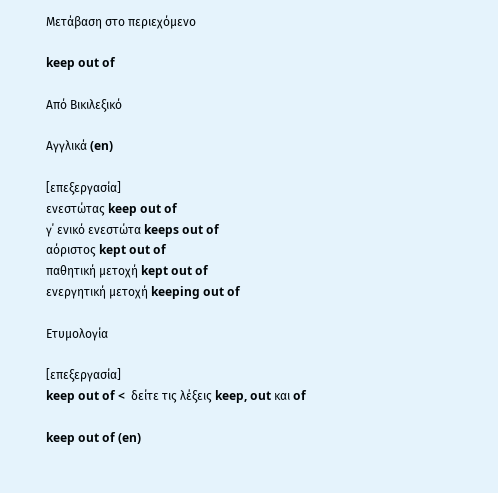Μετάβαση στο περιεχόμενο

keep out of

Από Βικιλεξικό

Αγγλικά (en)

[επεξεργασία]
ενεστώτας keep out of
γ΄ ενικό ενεστώτα keeps out of
αόριστος kept out of
παθητική μετοχή kept out of
ενεργητική μετοχή keeping out of

Ετυμολογία

[επεξεργασία]
keep out of <  δείτε τις λέξεις keep, out και of

keep out of (en)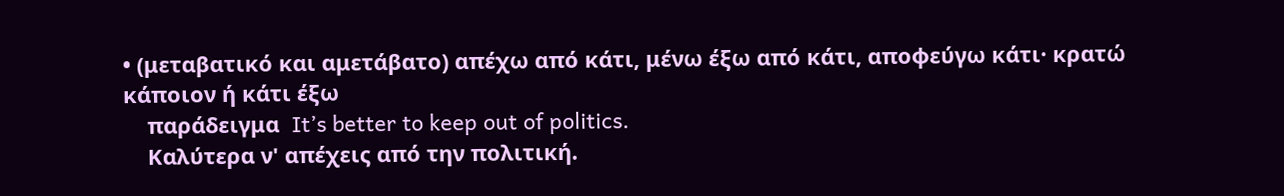• (μεταβατικό και αμετάβατο) απέχω από κάτι, μένω έξω από κάτι, αποφεύγω κάτι· κρατώ κάποιον ή κάτι έξω
    παράδειγμα  It’s better to keep out of politics.
    Καλύτερα ν' απέχεις από την πολιτική.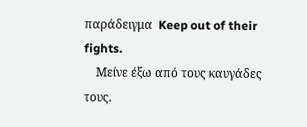παράδειγμα  Keep out of their fights.
    Μείνε έξω από τους καυγάδες τους.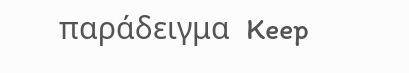παράδειγμα  Keep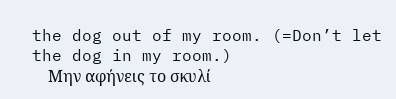the dog out of my room. (=Don’t let the dog in my room.)
    Μην αφήνεις το σκυλί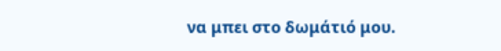να μπει στο δωμάτιό μου.